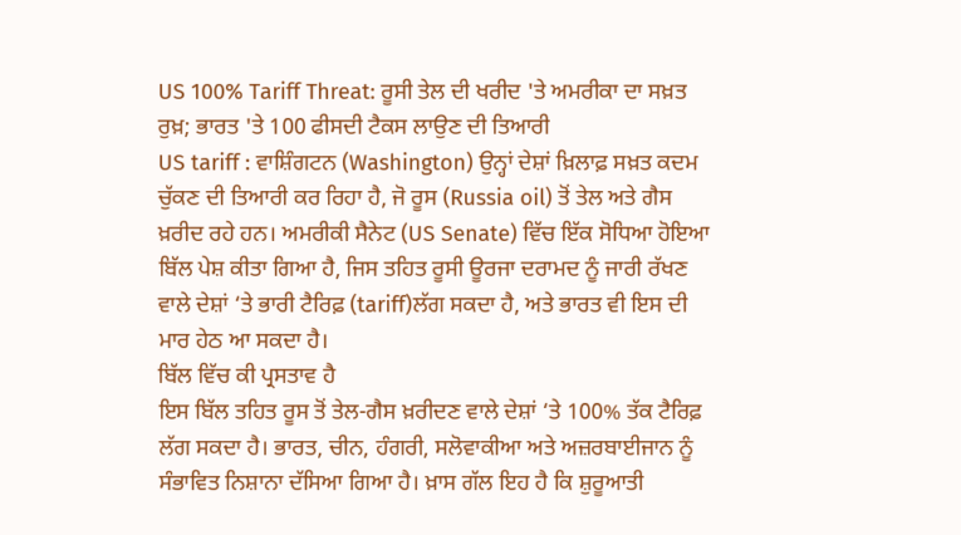US 100% Tariff Threat: ਰੂਸੀ ਤੇਲ ਦੀ ਖਰੀਦ 'ਤੇ ਅਮਰੀਕਾ ਦਾ ਸਖ਼ਤ ਰੁਖ਼; ਭਾਰਤ 'ਤੇ 100 ਫੀਸਦੀ ਟੈਕਸ ਲਾਉਣ ਦੀ ਤਿਆਰੀ
US tariff : ਵਾਸ਼ਿੰਗਟਨ (Washington) ਉਨ੍ਹਾਂ ਦੇਸ਼ਾਂ ਖ਼ਿਲਾਫ਼ ਸਖ਼ਤ ਕਦਮ ਚੁੱਕਣ ਦੀ ਤਿਆਰੀ ਕਰ ਰਿਹਾ ਹੈ, ਜੋ ਰੂਸ (Russia oil) ਤੋਂ ਤੇਲ ਅਤੇ ਗੈਸ ਖ਼ਰੀਦ ਰਹੇ ਹਨ। ਅਮਰੀਕੀ ਸੈਨੇਟ (US Senate) ਵਿੱਚ ਇੱਕ ਸੋਧਿਆ ਹੋਇਆ ਬਿੱਲ ਪੇਸ਼ ਕੀਤਾ ਗਿਆ ਹੈ, ਜਿਸ ਤਹਿਤ ਰੂਸੀ ਊਰਜਾ ਦਰਾਮਦ ਨੂੰ ਜਾਰੀ ਰੱਖਣ ਵਾਲੇ ਦੇਸ਼ਾਂ ‘ਤੇ ਭਾਰੀ ਟੈਰਿਫ਼ (tariff)ਲੱਗ ਸਕਦਾ ਹੈ, ਅਤੇ ਭਾਰਤ ਵੀ ਇਸ ਦੀ ਮਾਰ ਹੇਠ ਆ ਸਕਦਾ ਹੈ।
ਬਿੱਲ ਵਿੱਚ ਕੀ ਪ੍ਰਸਤਾਵ ਹੈ
ਇਸ ਬਿੱਲ ਤਹਿਤ ਰੂਸ ਤੋਂ ਤੇਲ-ਗੈਸ ਖ਼ਰੀਦਣ ਵਾਲੇ ਦੇਸ਼ਾਂ ‘ਤੇ 100% ਤੱਕ ਟੈਰਿਫ਼ ਲੱਗ ਸਕਦਾ ਹੈ। ਭਾਰਤ, ਚੀਨ, ਹੰਗਰੀ, ਸਲੋਵਾਕੀਆ ਅਤੇ ਅਜ਼ਰਬਾਈਜਾਨ ਨੂੰ ਸੰਭਾਵਿਤ ਨਿਸ਼ਾਨਾ ਦੱਸਿਆ ਗਿਆ ਹੈ। ਖ਼ਾਸ ਗੱਲ ਇਹ ਹੈ ਕਿ ਸ਼ੁਰੂਆਤੀ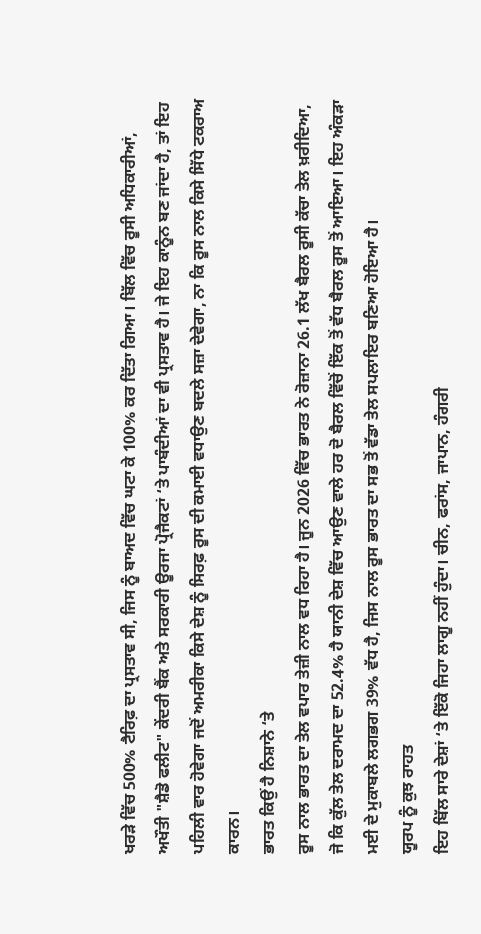ਖਰੜੇ ਵਿੱਚ 500% ਟੈਰਿਫ਼ ਦਾ ਪ੍ਰਸਤਾਵ ਸੀ, ਜਿਸ ਨੂੰ ਬਾਅਦ ਵਿੱਚ ਘਟਾ ਕੇ 100% ਕਰ ਦਿੱਤਾ ਗਿਆ। ਬਿੱਲ ਵਿੱਚ ਰੂਸੀ ਅਧਿਕਾਰੀਆਂ, ਅਖੌਤੀ "ਸ਼ੈਡੋ ਫਲੀਟ" ਕੇਂਦਰੀ ਬੈਂਕ ਅਤੇ ਸਰਕਾਰੀ ਊਰਜਾ ਪ੍ਰੋਜੈਕਟਾਂ ‘ਤੇ ਪਾਬੰਦੀਆਂ ਦਾ ਵੀ ਪ੍ਰਸਤਾਵ ਹੈ। ਜੇ ਇਹ ਕਾਨੂੰਨ ਬਣ ਜਾਂਦਾ ਹੈ, ਤਾਂ ਇਹ ਪਹਿਲੀ ਵਾਰ ਹੋਵੇਗਾ ਜਦੋਂ ਅਮਰੀਕਾ ਕਿਸੇ ਦੇਸ਼ ਨੂੰ ਸਿਰਫ਼ ਰੂਸ ਦੀ ਕਮਾਈ ਵਧਾਉਣ ਬਦਲੇ ਸਜ਼ਾ ਦੇਵੇਗਾ, ਨਾ ਕਿ ਰੂਸ ਨਾਲ ਕਿਸੇ ਸਿੱਧੇ ਟਕਰਾਅ ਕਾਰਨ।
ਭਾਰਤ ਕਿਉਂ ਹੈ ਨਿਸ਼ਾਨੇ ‘ਤੇ
ਰੂਸ ਨਾਲ ਭਾਰਤ ਦਾ ਤੇਲ ਵਪਾਰ ਤੇਜ਼ੀ ਨਾਲ ਵਧ ਰਿਹਾ ਹੈ। ਜੂਨ 2026 ਵਿੱਚ ਭਾਰਤ ਨੇ ਰੋਜ਼ਾਨਾ 26.1 ਲੱਖ ਬੈਰਲ ਰੂਸੀ ਕੱਚਾ ਤੇਲ ਖ਼ਰੀਦਿਆ, ਜੋ ਕਿ ਕੁੱਲ ਤੇਲ ਦਰਾਮਦ ਦਾ 52.4% ਹੈ ਯਾਨੀ ਦੇਸ਼ ਵਿੱਚ ਆਉਣ ਵਾਲੇ ਹਰ ਦੋ ਬੈਰਲ ਵਿੱਚੋਂ ਇੱਕ ਤੋਂ ਵੱਧ ਬੈਰਲ ਰੂਸ ਤੋਂ ਆਇਆ। ਇਹ ਅੰਕੜਾ ਮਈ ਦੇ ਮੁਕਾਬਲੇ ਲਗਭਗ 39% ਵੱਧ ਹੈ, ਜਿਸ ਨਾਲ ਰੂਸ ਭਾਰਤ ਦਾ ਸਭ ਤੋਂ ਵੱਡਾ ਤੇਲ ਸਪਲਾਇਰ ਬਣਿਆ ਹੋਇਆ ਹੈ।
ਯੂਰਪ ਨੂੰ ਕੁਝ ਰਾਹਤ
ਇਹ ਬਿੱਲ ਸਾਰੇ ਦੇਸ਼ਾਂ ‘ਤੇ ਇੱਕੋ ਜਿਹਾ ਲਾਗੂ ਨਹੀਂ ਹੁੰਦਾ। ਚੀਨ, ਫਰਾਂਸ, ਜਾਪਾਨ, ਹੰਗਰੀ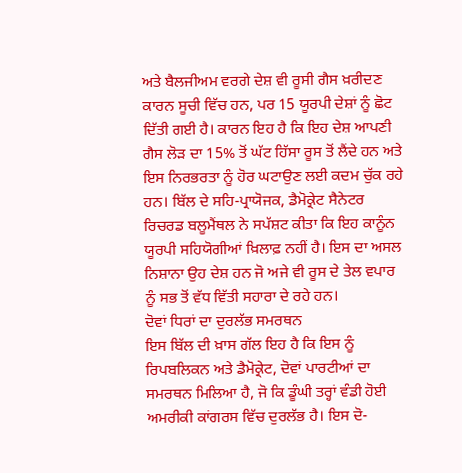ਅਤੇ ਬੈਲਜੀਅਮ ਵਰਗੇ ਦੇਸ਼ ਵੀ ਰੂਸੀ ਗੈਸ ਖ਼ਰੀਦਣ ਕਾਰਨ ਸੂਚੀ ਵਿੱਚ ਹਨ, ਪਰ 15 ਯੂਰਪੀ ਦੇਸ਼ਾਂ ਨੂੰ ਛੋਟ ਦਿੱਤੀ ਗਈ ਹੈ। ਕਾਰਨ ਇਹ ਹੈ ਕਿ ਇਹ ਦੇਸ਼ ਆਪਣੀ ਗੈਸ ਲੋੜ ਦਾ 15% ਤੋਂ ਘੱਟ ਹਿੱਸਾ ਰੂਸ ਤੋਂ ਲੈਂਦੇ ਹਨ ਅਤੇ ਇਸ ਨਿਰਭਰਤਾ ਨੂੰ ਹੋਰ ਘਟਾਉਣ ਲਈ ਕਦਮ ਚੁੱਕ ਰਹੇ ਹਨ। ਬਿੱਲ ਦੇ ਸਹਿ-ਪ੍ਰਾਯੋਜਕ, ਡੈਮੋਕ੍ਰੇਟ ਸੈਨੇਟਰ ਰਿਚਰਡ ਬਲੂਮੈਂਥਲ ਨੇ ਸਪੱਸ਼ਟ ਕੀਤਾ ਕਿ ਇਹ ਕਾਨੂੰਨ ਯੂਰਪੀ ਸਹਿਯੋਗੀਆਂ ਖ਼ਿਲਾਫ਼ ਨਹੀਂ ਹੈ। ਇਸ ਦਾ ਅਸਲ ਨਿਸ਼ਾਨਾ ਉਹ ਦੇਸ਼ ਹਨ ਜੋ ਅਜੇ ਵੀ ਰੂਸ ਦੇ ਤੇਲ ਵਪਾਰ ਨੂੰ ਸਭ ਤੋਂ ਵੱਧ ਵਿੱਤੀ ਸਹਾਰਾ ਦੇ ਰਹੇ ਹਨ।
ਦੋਵਾਂ ਧਿਰਾਂ ਦਾ ਦੁਰਲੱਭ ਸਮਰਥਨ
ਇਸ ਬਿੱਲ ਦੀ ਖ਼ਾਸ ਗੱਲ ਇਹ ਹੈ ਕਿ ਇਸ ਨੂੰ ਰਿਪਬਲਿਕਨ ਅਤੇ ਡੈਮੋਕ੍ਰੇਟ, ਦੋਵਾਂ ਪਾਰਟੀਆਂ ਦਾ ਸਮਰਥਨ ਮਿਲਿਆ ਹੈ, ਜੋ ਕਿ ਡੂੰਘੀ ਤਰ੍ਹਾਂ ਵੰਡੀ ਹੋਈ ਅਮਰੀਕੀ ਕਾਂਗਰਸ ਵਿੱਚ ਦੁਰਲੱਭ ਹੈ। ਇਸ ਦੋ-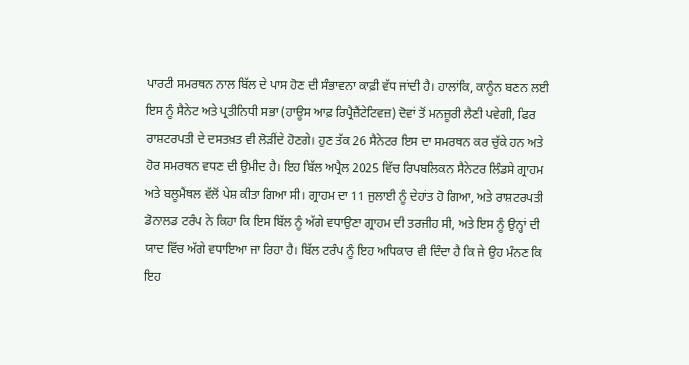ਪਾਰਟੀ ਸਮਰਥਨ ਨਾਲ ਬਿੱਲ ਦੇ ਪਾਸ ਹੋਣ ਦੀ ਸੰਭਾਵਨਾ ਕਾਫ਼ੀ ਵੱਧ ਜਾਂਦੀ ਹੈ। ਹਾਲਾਂਕਿ, ਕਾਨੂੰਨ ਬਣਨ ਲਈ ਇਸ ਨੂੰ ਸੈਨੇਟ ਅਤੇ ਪ੍ਰਤੀਨਿਧੀ ਸਭਾ (ਹਾਊਸ ਆਫ਼ ਰਿਪ੍ਰੈਜ਼ੈਂਟੇਟਿਵਜ਼) ਦੋਵਾਂ ਤੋਂ ਮਨਜ਼ੂਰੀ ਲੈਣੀ ਪਵੇਗੀ, ਫਿਰ ਰਾਸ਼ਟਰਪਤੀ ਦੇ ਦਸਤਖ਼ਤ ਵੀ ਲੋੜੀਂਦੇ ਹੋਣਗੇ। ਹੁਣ ਤੱਕ 26 ਸੈਨੇਟਰ ਇਸ ਦਾ ਸਮਰਥਨ ਕਰ ਚੁੱਕੇ ਹਨ ਅਤੇ ਹੋਰ ਸਮਰਥਨ ਵਧਣ ਦੀ ਉਮੀਦ ਹੈ। ਇਹ ਬਿੱਲ ਅਪ੍ਰੈਲ 2025 ਵਿੱਚ ਰਿਪਬਲਿਕਨ ਸੈਨੇਟਰ ਲਿੰਡਸੇ ਗ੍ਰਾਹਮ ਅਤੇ ਬਲੂਮੈਂਥਲ ਵੱਲੋਂ ਪੇਸ਼ ਕੀਤਾ ਗਿਆ ਸੀ। ਗ੍ਰਾਹਮ ਦਾ 11 ਜੁਲਾਈ ਨੂੰ ਦੇਹਾਂਤ ਹੋ ਗਿਆ, ਅਤੇ ਰਾਸ਼ਟਰਪਤੀ ਡੋਨਾਲਡ ਟਰੰਪ ਨੇ ਕਿਹਾ ਕਿ ਇਸ ਬਿੱਲ ਨੂੰ ਅੱਗੇ ਵਧਾਉਣਾ ਗ੍ਰਾਹਮ ਦੀ ਤਰਜੀਹ ਸੀ, ਅਤੇ ਇਸ ਨੂੰ ਉਨ੍ਹਾਂ ਦੀ ਯਾਦ ਵਿੱਚ ਅੱਗੇ ਵਧਾਇਆ ਜਾ ਰਿਹਾ ਹੈ। ਬਿੱਲ ਟਰੰਪ ਨੂੰ ਇਹ ਅਧਿਕਾਰ ਵੀ ਦਿੰਦਾ ਹੈ ਕਿ ਜੇ ਉਹ ਮੰਨਣ ਕਿ ਇਹ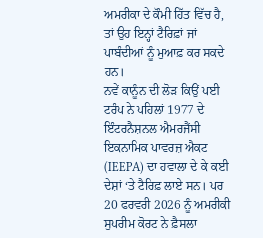ਅਮਰੀਕਾ ਦੇ ਕੌਮੀ ਹਿੱਤ ਵਿੱਚ ਹੈ, ਤਾਂ ਉਹ ਇਨ੍ਹਾਂ ਟੈਰਿਫ਼ਾਂ ਜਾਂ ਪਾਬੰਦੀਆਂ ਨੂੰ ਮੁਆਫ਼ ਕਰ ਸਕਦੇ ਹਨ।
ਨਵੇਂ ਕਾਨੂੰਨ ਦੀ ਲੋੜ ਕਿਉਂ ਪਈ
ਟਰੰਪ ਨੇ ਪਹਿਲਾਂ 1977 ਦੇ ਇੰਟਰਨੈਸ਼ਨਲ ਐਮਰਜੈਂਸੀ ਇਕਨਾਮਿਕ ਪਾਵਰਜ਼ ਐਕਟ (IEEPA) ਦਾ ਹਵਾਲਾ ਦੇ ਕੇ ਕਈ ਦੇਸ਼ਾਂ ‘ਤੇ ਟੈਰਿਫ਼ ਲਾਏ ਸਨ। ਪਰ 20 ਫਰਵਰੀ 2026 ਨੂੰ ਅਮਰੀਕੀ ਸੁਪਰੀਮ ਕੋਰਟ ਨੇ ਫ਼ੈਸਲਾ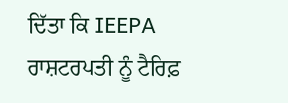ਦਿੱਤਾ ਕਿ IEEPA ਰਾਸ਼ਟਰਪਤੀ ਨੂੰ ਟੈਰਿਫ਼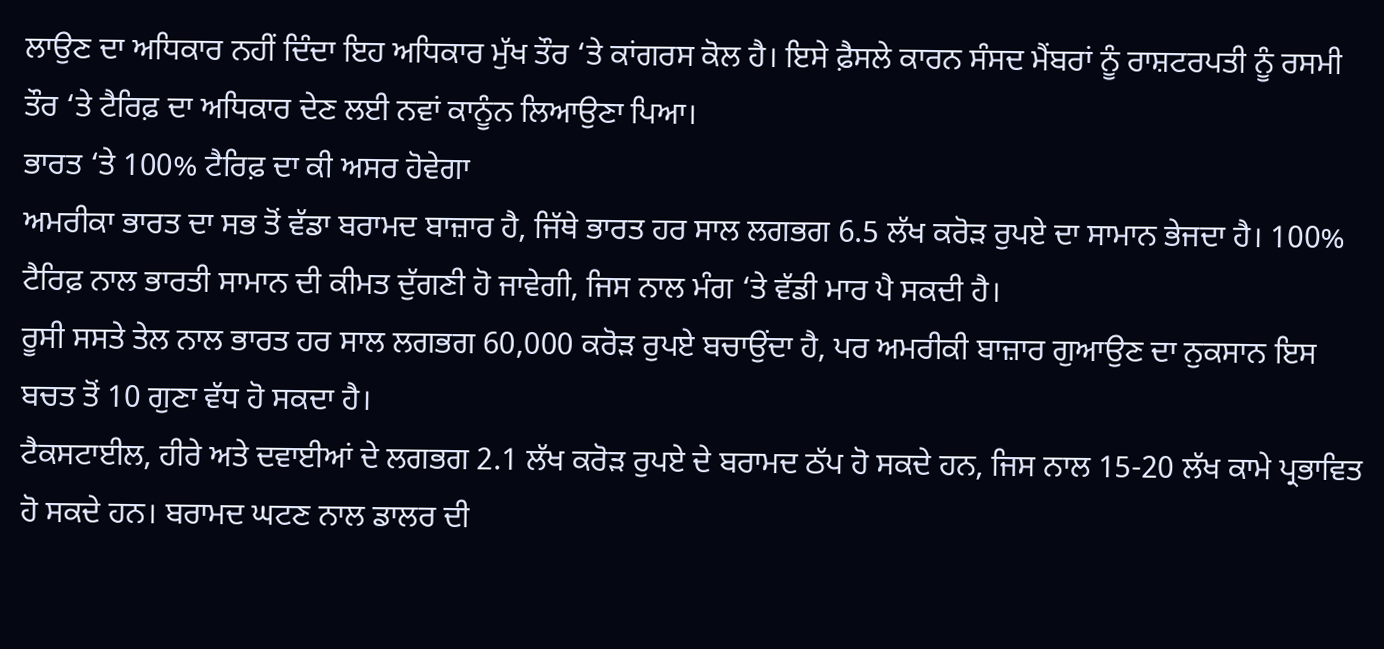ਲਾਉਣ ਦਾ ਅਧਿਕਾਰ ਨਹੀਂ ਦਿੰਦਾ ਇਹ ਅਧਿਕਾਰ ਮੁੱਖ ਤੌਰ ‘ਤੇ ਕਾਂਗਰਸ ਕੋਲ ਹੈ। ਇਸੇ ਫ਼ੈਸਲੇ ਕਾਰਨ ਸੰਸਦ ਮੈਂਬਰਾਂ ਨੂੰ ਰਾਸ਼ਟਰਪਤੀ ਨੂੰ ਰਸਮੀ ਤੌਰ ‘ਤੇ ਟੈਰਿਫ਼ ਦਾ ਅਧਿਕਾਰ ਦੇਣ ਲਈ ਨਵਾਂ ਕਾਨੂੰਨ ਲਿਆਉਣਾ ਪਿਆ।
ਭਾਰਤ ‘ਤੇ 100% ਟੈਰਿਫ਼ ਦਾ ਕੀ ਅਸਰ ਹੋਵੇਗਾ
ਅਮਰੀਕਾ ਭਾਰਤ ਦਾ ਸਭ ਤੋਂ ਵੱਡਾ ਬਰਾਮਦ ਬਾਜ਼ਾਰ ਹੈ, ਜਿੱਥੇ ਭਾਰਤ ਹਰ ਸਾਲ ਲਗਭਗ 6.5 ਲੱਖ ਕਰੋੜ ਰੁਪਏ ਦਾ ਸਾਮਾਨ ਭੇਜਦਾ ਹੈ। 100% ਟੈਰਿਫ਼ ਨਾਲ ਭਾਰਤੀ ਸਾਮਾਨ ਦੀ ਕੀਮਤ ਦੁੱਗਣੀ ਹੋ ਜਾਵੇਗੀ, ਜਿਸ ਨਾਲ ਮੰਗ ‘ਤੇ ਵੱਡੀ ਮਾਰ ਪੈ ਸਕਦੀ ਹੈ।
ਰੂਸੀ ਸਸਤੇ ਤੇਲ ਨਾਲ ਭਾਰਤ ਹਰ ਸਾਲ ਲਗਭਗ 60,000 ਕਰੋੜ ਰੁਪਏ ਬਚਾਉਂਦਾ ਹੈ, ਪਰ ਅਮਰੀਕੀ ਬਾਜ਼ਾਰ ਗੁਆਉਣ ਦਾ ਨੁਕਸਾਨ ਇਸ ਬਚਤ ਤੋਂ 10 ਗੁਣਾ ਵੱਧ ਹੋ ਸਕਦਾ ਹੈ।
ਟੈਕਸਟਾਈਲ, ਹੀਰੇ ਅਤੇ ਦਵਾਈਆਂ ਦੇ ਲਗਭਗ 2.1 ਲੱਖ ਕਰੋੜ ਰੁਪਏ ਦੇ ਬਰਾਮਦ ਠੱਪ ਹੋ ਸਕਦੇ ਹਨ, ਜਿਸ ਨਾਲ 15-20 ਲੱਖ ਕਾਮੇ ਪ੍ਰਭਾਵਿਤ ਹੋ ਸਕਦੇ ਹਨ। ਬਰਾਮਦ ਘਟਣ ਨਾਲ ਡਾਲਰ ਦੀ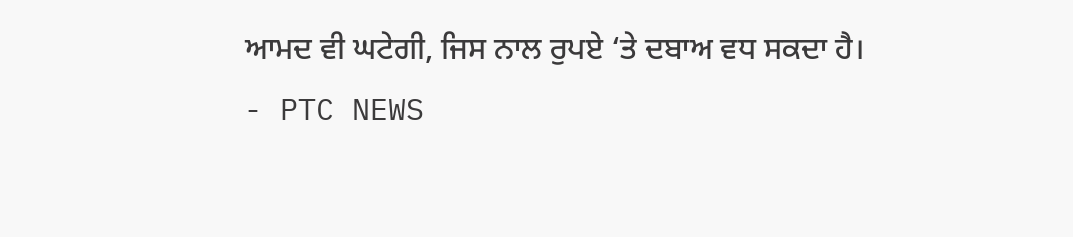ਆਮਦ ਵੀ ਘਟੇਗੀ, ਜਿਸ ਨਾਲ ਰੁਪਏ ‘ਤੇ ਦਬਾਅ ਵਧ ਸਕਦਾ ਹੈ।
- PTC NEWS